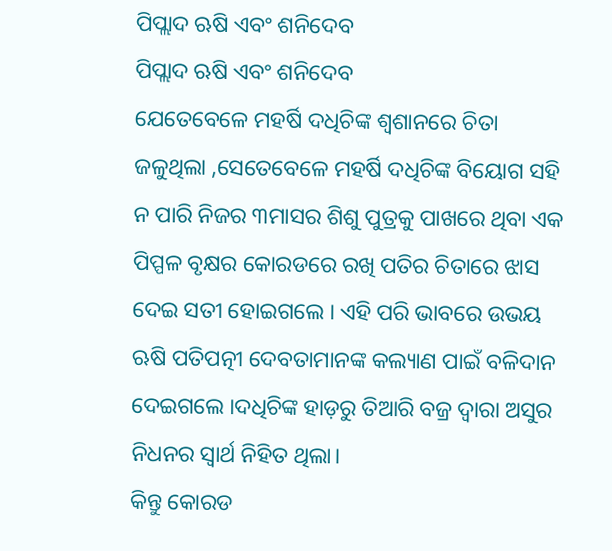ପିପ୍ଲାଦ ଋଷି ଏବଂ ଶନିଦେବ
ପିପ୍ଲାଦ ଋଷି ଏବଂ ଶନିଦେବ
ଯେତେବେଳେ ମହର୍ଷି ଦଧିଚିଙ୍କ ଶ୍ଵଶାନରେ ଚିତା ଜଳୁଥିଲା ,ସେତେବେଳେ ମହର୍ଷି ଦଧିଚିଙ୍କ ବିୟୋଗ ସହି ନ ପାରି ନିଜର ୩ମାସର ଶିଶୁ ପୁତ୍ରକୁ ପାଖରେ ଥିବା ଏକ ପିପ୍ପଳ ବୃକ୍ଷର କୋରଡରେ ରଖି ପତିର ଚିତାରେ ଝାସ ଦେଇ ସତୀ ହୋଇଗଲେ । ଏହି ପରି ଭାବରେ ଉଭୟ ଋଷି ପତିପତ୍ନୀ ଦେବତାମାନଙ୍କ କଲ୍ୟାଣ ପାଇଁ ବଳିଦାନ ଦେଇଗଲେ ।ଦଧିଚିଙ୍କ ହାଡ଼ରୁ ତିଆରି ବଜ୍ର ଦ୍ଵାରା ଅସୁର ନିଧନର ସ୍ବାର୍ଥ ନିହିତ ଥିଲା।
କିନ୍ତୁ କୋରଡ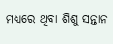ମଧ୍ୟରେ ଥିବା ଶିଶୁ ସନ୍ତାନ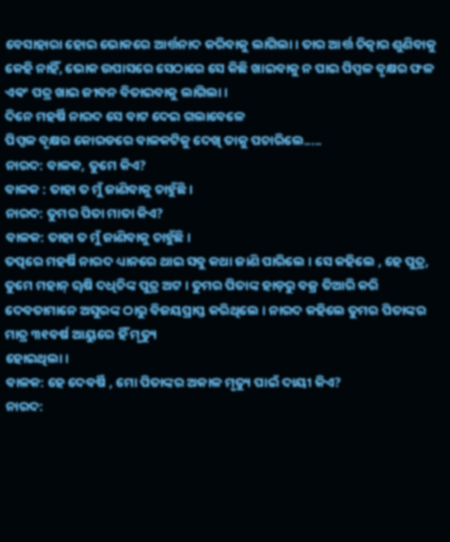ବେସାହାରା ହୋଇ ଭୋକରେ ଆର୍ତ୍ତନାଦ କରିବାକୁ ଲାଗିଲା। ତାର ଆର୍ତ୍ତ ଚିତ୍କାର ଶୁଣିବାକୁ କେହି ନାହିଁ, ଭୋକ ଉପାସରେ ସେଠାରେ ସେ କିଛି ଖାଇବାକୁ ନ ପାଇ ପିପ୍ପଳ ବୃକ୍ଷର ଫଳ ଏଵଂ ପତ୍ର ଖାଇ ଜୀବନ ବିତାଇବାକୁ ଲାଗିଲା।
ଦିନେ ମହର୍ଷି ନାରଦ ସେ ବାଟ ଦେଇ ଗଲାବେଳେ
ପିପ୍ପଳ ବୃକ୍ଷର କୋରଡରେ ବାଳକଟିକୁ ଦେଖି ତାକୁ ପଚାରିଲେ.....
ନାରଦ: ବାଳକ, ତୁମେ କିଏ?
ବାଳକ : ତାହା ତ ମୁଁ ଜାଣିବାକୁ ଚାହୁଁଛି ।
ନାରଦ: ତୁମର ପିତା ମାତା କିଏ?
ବାଳକ: ତାହା ତ ମୁଁ ଜାଣିବାକୁ ଚାହୁଁଛି ।
ତତ୍ପରେ ମହର୍ଷି ନାରଦ ଧ୍ୟାନରେ ଥାଇ ସବୁ କଥା ଜାଣି ପାରିଲେ । ସେ କହିଲେ , ହେ ପୁତ୍ର, ତୁମେ ମହାନ୍ ୠଷି ଦଧିଚିଙ୍କ ପୁତ୍ର ଅଟ । ତୁମର ପିତାଙ୍କ ହାଡ଼ରୁ ବଜ୍ର ତିଆରି କରି ଦେବତାମାନେ ଅସୁରଙ୍କ ଠାରୁ ବିଜୟପ୍ରାପ୍ତ କରିଥିଲେ । ନାରଦ କହିଲେ ତୁମର ପିତାଙ୍କର ମାତ୍ର ୩୧ବର୍ଷ ଆୟୁରେ ହିଁ ମୃତ୍ୟୁ
ହୋଇଥିଲା।
ବାଳକ: ହେ ଦେବର୍ଷି , ମୋ ପିତାଙ୍କର ଅକାଳ ମୃତ୍ୟୁ ପାଇଁ ଦାୟୀ କିଏ?
ନାରଦ: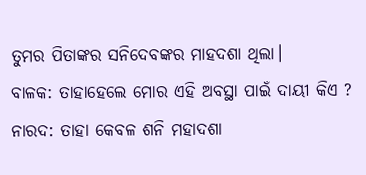ତୁମର ପିତାଙ୍କର ସନିଦେବଙ୍କର ମାହଦଶା ଥିଲା।
ବାଳକ: ତାହାହେଲେ ମୋର ଏହି ଅବସ୍ଥା ପାଇଁ ଦାୟୀ କିଏ ?
ନାରଦ: ତାହା କେବଳ ଶନି ମହାଦଶା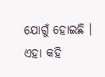ଯୋଗୁଁ ହୋଇଛି ।
ଏହା କହି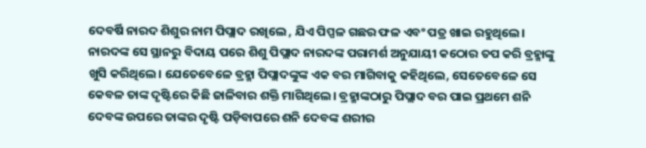ଦେବର୍ଷି ନାରଦ ଶିଶୁର ନାମ ପିପ୍ଲାଦ ରଖିଲେ , ଯିଏ ପିପ୍ପଳ ଗଛର ଫଳ ଏବଂ ପତ୍ର ଖାଇ ରହୁଥିଲେ।
ନାରଦଙ୍କ ସେ ସ୍ଥାନରୁ ବିଦାୟ ପରେ ଶିଶୁ ପିପ୍ଲାଦ ନାରଦଙ୍କ ପରାମର୍ଶ ଅନୁଯାୟୀ କଠୋର ତପ କରି ବ୍ରହ୍ମାଙ୍କୁ ଖୁସି କରିଥିଲେ। ଯେତେବେଳେ ବ୍ରହ୍ମା ପିପ୍ଲାଦଙ୍କୁଙ୍କ ଏକ ବର ମାଗିବାକୁ କହିଥିଲେ, ସେତେବେଳେ ସେ କେବଳ ତାଙ୍କ ଦୃଷ୍ଟିରେ କିଛି ଜାଳିବାର ଶକ୍ତି ମାଗିଥିଲେ। ବ୍ରହ୍ମାଙ୍କଠାରୁ ପିପ୍ଲାଦ ବର ପାଇ ପ୍ରଥମେ ଶନି ଦେବଙ୍କ ଉପରେ ତାଙ୍କର ଦୃଷ୍ଟି ପଡ଼ିବାପରେ ଶନି ଦେବଙ୍କ ଶରୀର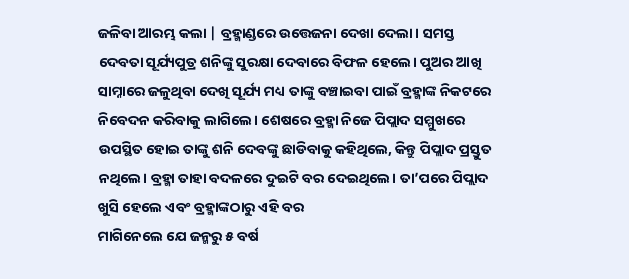ଜଳିବା ଆରମ୍ଭ କଲା | ବ୍ରହ୍ମାଣ୍ଡରେ ଉତ୍ତେଜନା ଦେଖା ଦେଲା। ସମସ୍ତ ଦେବତା ସୂର୍ଯ୍ୟପୁତ୍ର ଶନିଙ୍କୁ ସୁରକ୍ଷା ଦେବାରେ ବିଫଳ ହେଲେ। ପୁଅର ଆଖି ସାମ୍ନାରେ ଜଳୁଥିବା ଦେଖି ସୂର୍ଯ୍ୟ ମଧ୍ୟ ତାଙ୍କୁ ବଞ୍ଚାଇବା ପାଇଁ ବ୍ରହ୍ମାଙ୍କ ନିକଟରେ ନିବେଦନ କରିବାକୁ ଲାଗିଲେ। ଶେଷରେ ବ୍ରହ୍ମା ନିଜେ ପିପ୍ଲାଦ ସମ୍ମୁଖରେ ଉପସ୍ଥିତ ହୋଇ ତାଙ୍କୁ ଶନି ଦେବଙ୍କୁ ଛାଡିବାକୁ କହିଥିଲେ, କିନ୍ତୁ ପିପ୍ଲାଦ ପ୍ରସ୍ତୁତ ନଥିଲେ। ବ୍ରହ୍ମା ତାହା ବଦଳରେ ଦୁଇଟି ବର ଦେଇଥିଲେ। ତା’ପରେ ପିପ୍ଲାଦ ଖୁସି ହେଲେ ଏବଂ ବ୍ରହ୍ମାଙ୍କଠାରୁ ଏହି ବର
ମାଗିନେଲେ ଯେ ଜନ୍ମରୁ ୫ ବର୍ଷ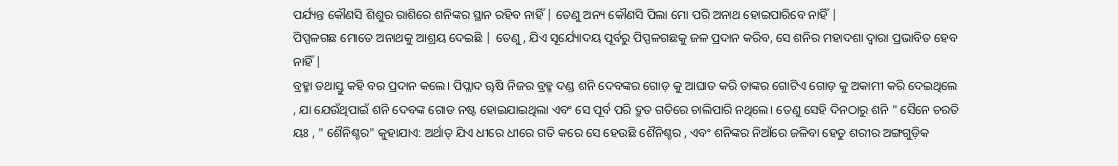ପର୍ଯ୍ୟନ୍ତ କୌଣସି ଶିଶୁର ରାଶିରେ ଶନିଙ୍କର ସ୍ଥାନ ରହିବ ନାହିଁ | ତେଣୁ ଅନ୍ୟ କୌଣସି ପିଲା ମୋ ପରି ଅନାଥ ହୋଇପାରିବେ ନାହିଁ |
ପିପ୍ପଳଗଛ ମୋତେ ଅନାଥକୁ ଆଶ୍ରୟ ଦେଇଛି | ତେଣୁ, ଯିଏ ସୂର୍ଯ୍ୟୋଦୟ ପୂର୍ବରୁ ପିପ୍ପଳଗଛକୁ ଜଳ ପ୍ରଦାନ କରିବ, ସେ ଶନିର ମହାଦଶା ଦ୍ୱାରା ପ୍ରଭାବିତ ହେବ ନାହିଁ |
ବ୍ରହ୍ମା ତଥାସ୍ତୁ କହି ବର ପ୍ରଦାନ କଲେ। ପିପ୍ଲାଦ ୠଷି ନିଜର ବ୍ରହ୍ମ ଦଣ୍ଡ ଶନି ଦେବଙ୍କର ଗୋଡ଼ କୁ ଆଘାତ କରି ତାଙ୍କର ଗୋଟିଏ ଗୋଡ଼ କୁ ଅକାମୀ କରି ଦେଇଥିଲେ , ଯା ଯେଉଁଥିପାଇଁ ଶନି ଦେବଙ୍କ ଗୋଡ ନଷ୍ଟ ହୋଇଯାଇଥିଲା ଏବଂ ସେ ପୂର୍ବ ପରି ଦ୍ରୁତ ଗତିରେ ଚାଲିପାରି ନଥିଲେ। ତେଣୁ ସେହି ଦିନଠାରୁ ଶନି " ସୈନେ ଚରତି ୟଃ , " ଶୈନିଶ୍ଚର" କୁହାଯାଏ: ଅର୍ଥାତ୍ ଯିଏ ଧୀରେ ଧୀରେ ଗତି କରେ ସେ ହେଉଛି ଶୈନିଶ୍ଚର , ଏବଂ ଶନିଙ୍କର ନିଆଁରେ ଜଳିବା ହେତୁ ଶରୀର ଅଙ୍ଗଗୁଡ଼ିକ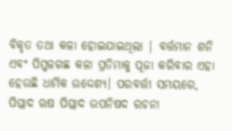ବିକୃତ ତଥା କଳା ହୋଇଯାଇଥିଲା | ବର୍ତ୍ତମାନ ଶନି ଏବଂ ପିପ୍ପଳଗଛ କଳା ପ୍ରତିମାକୁ ପୂଜା କରିବାର ଏହା ହେଉଛି ଧାର୍ମିକ ଉଦ୍ଦେଶ୍ୟ। ପରବର୍ତ୍ତୀ ସମୟରେ, ପିପ୍ଲାଦ ଋଷ ପିପ୍ଲାଦ ଉପନିଷଦ ରଚନା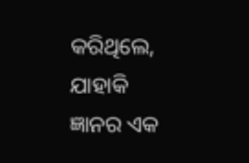କରିଥିଲେ, ଯାହାକି ଜ୍ଞାନର ଏକ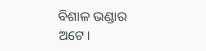ବିଶାଳ ଭଣ୍ଡାର ଅଟେ।